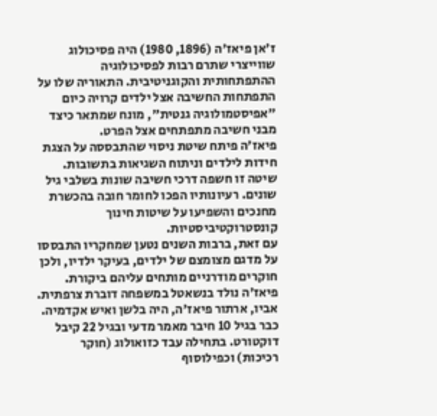ז'אן פיאז'ה (1896, 1980) היה פסיכולוג שווייצרי שתרם רבות לפסיכולוגיה ההתפתחותית והקוגניטיבית. התאוריה שלו על התפתחות החשיבה אצל ילדים קרויה כיום "אפיסטמולוגיה גנטית", מונח שמתאר כיצד מבני חשיבה מתפתחים אצל הפרט.
פיאז'ה פיתח שיטת ניסוי שהתבססה על הצגת חידות לילדים וניתוח השגיאות בתשובות. שיטה זו חשפה דרכי חשיבה שונות בשלבי גיל שונים. רעיונותיו הפכו לחומר חובה בהכשרת מחנכים והשפיעו על שיטות חינוך קונסטרוקטיביסטיות.
עם זאת, ברבות השנים נטען שמחקריו התבססו על מדגם מצומצם של ילדים, בעיקר ילדיו, ולכן חוקרים מודרניים מותחים עליהם ביקורת.
פיאז'ה נולד בנשאטל במשפחה דוברת צרפתית. אביו, ארתור פיאז'ה, היה בלשן ואיש אקדמיה. כבר בגיל 10 חיבר מאמר מדעי ובגיל 22 קיבל דוקטורט. בתחילה עבד כזואולוג (חוקר רכיכות) וכפילוסוף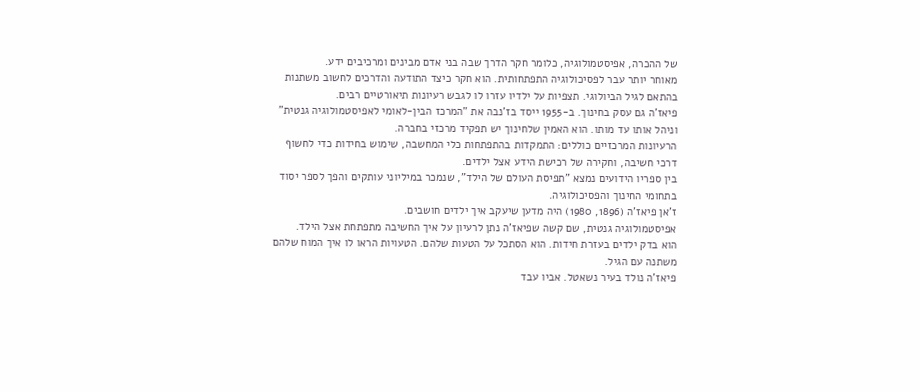של ההכרה, אפיסטמולוגיה, כלומר חקר הדרך שבה בני אדם מבינים ומרכיבים ידע.
מאוחר יותר עבר לפסיכולוגיה התפתחותית. הוא חקר כיצד התודעה והדרכים לחשוב משתנות בהתאם לגיל הביולוגי. תצפיות על ילדיו עזרו לו לגבש רעיונות תיאורטיים רבים.
פיאז'ה גם עסק בחינוך. ב-1955 ייסד בז'נבה את "המרכז הבין-לאומי לאפיסטמולוגיה גנטית" וניהל אותו עד מותו. הוא האמין שלחינוך יש תפקיד מרכזי בחברה.
הרעיונות המרכזיים כוללים: התמקדות בהתפתחות כלי המחשבה, שימוש בחידות כדי לחשוף דרכי חשיבה, וחקירה של רכישת הידע אצל ילדים.
בין ספריו הידועים נמצא "תפיסת העולם של הילד", שנמכר במיליוני עותקים והפך לספר יסוד בתחומי החינוך והפסיכולוגיה.
ז'אן פיאז'ה (1896, 1980) היה מדען שיעקב איך ילדים חושבים.
אפיסטמולוגיה גנטית, שם קשה שפיאז'ה נתן לרעיון על איך החשיבה מתפתחת אצל הילד.
הוא בדק ילדים בעזרת חידות. הוא הסתכל על הטעות שלהם. הטעויות הראו לו איך המוח שלהם משתנה עם הגיל.
פיאז'ה נולד בעיר נשאטל. אביו עבד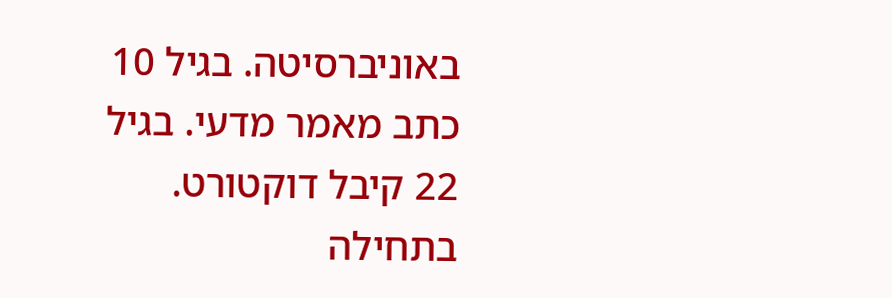באוניברסיטה. בגיל 10 כתב מאמר מדעי. בגיל 22 קיבל דוקטורט. בתחילה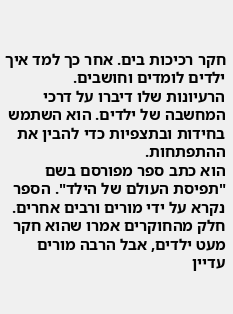חקר רכיכות בים. אחר כך למד איך ילדים לומדים וחושבים.
הרעיונות שלו דיברו על דרכי המחשבה של ילדים. הוא השתמש בחידות ובתצפיות כדי להבין את ההתפתחות.
הוא כתב ספר מפורסם בשם "תפיסת העולם של הילד". הספר נקרא על ידי מורים ורבים אחרים.
חלק מהחוקרים אמרו שהוא חקר מעט ילדים, אבל הרבה מורים עדיין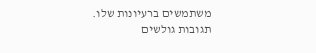משתמשים ברעיונות שלו.
תגובות גולשים